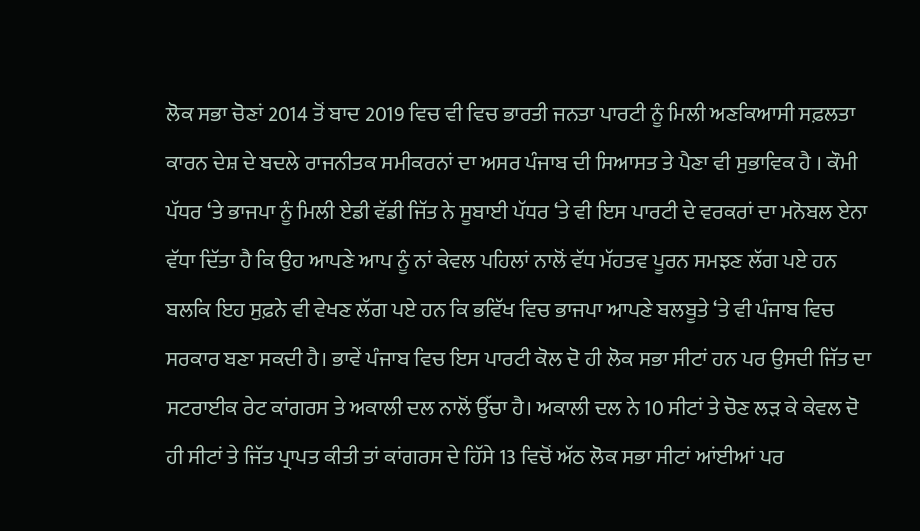ਲੋਕ ਸਭਾ ਚੋਣਾਂ 2014 ਤੋਂ ਬਾਦ 2019 ਵਿਚ ਵੀ ਵਿਚ ਭਾਰਤੀ ਜਨਤਾ ਪਾਰਟੀ ਨੂੰ ਮਿਲੀ ਅਣਕਿਆਸੀ ਸਫ਼ਲਤਾ ਕਾਰਨ ਦੇਸ਼ ਦੇ ਬਦਲੇ ਰਾਜਨੀਤਕ ਸਮੀਕਰਨਾਂ ਦਾ ਅਸਰ ਪੰਜਾਬ ਦੀ ਸਿਆਸਤ ਤੇ ਪੈਣਾ ਵੀ ਸੁਭਾਵਿਕ ਹੈ । ਕੌਮੀ ਪੱਧਰ ‘ਤੇ ਭਾਜਪਾ ਨੂੰ ਮਿਲੀ ਏਡੀ ਵੱਡੀ ਜਿੱਤ ਨੇ ਸੂਬਾਈ ਪੱਧਰ ‘ਤੇ ਵੀ ਇਸ ਪਾਰਟੀ ਦੇ ਵਰਕਰਾਂ ਦਾ ਮਨੋਬਲ ਏਨਾ ਵੱਧਾ ਦਿੱਤਾ ਹੈ ਕਿ ਉਹ ਆਪਣੇ ਆਪ ਨੂੰ ਨਾਂ ਕੇਵਲ ਪਹਿਲਾਂ ਨਾਲੋਂ ਵੱਧ ਮੱਹਤਵ ਪੂਰਨ ਸਮਝਣ ਲੱਗ ਪਏ ਹਨ ਬਲਕਿ ਇਹ ਸੁਫ਼ਨੇ ਵੀ ਵੇਖਣ ਲੱਗ ਪਏ ਹਨ ਕਿ ਭਵਿੱਖ ਵਿਚ ਭਾਜਪਾ ਆਪਣੇ ਬਲਬੂਤੇ ‘ਤੇ ਵੀ ਪੰਜਾਬ ਵਿਚ ਸਰਕਾਰ ਬਣਾ ਸਕਦੀ ਹੈ। ਭਾਵੇਂ ਪੰਜਾਬ ਵਿਚ ਇਸ ਪਾਰਟੀ ਕੋਲ ਦੋ ਹੀ ਲੋਕ ਸਭਾ ਸੀਟਾਂ ਹਨ ਪਰ ਉਸਦੀ ਜਿੱਤ ਦਾ ਸਟਰਾਈਕ ਰੇਟ ਕਾਂਗਰਸ ਤੇ ਅਕਾਲੀ ਦਲ ਨਾਲੋਂ ਉੱਚਾ ਹੈ। ਅਕਾਲੀ ਦਲ ਨੇ 10 ਸੀਟਾਂ ਤੇ ਚੋਣ ਲੜ ਕੇ ਕੇਵਲ ਦੋ ਹੀ ਸੀਟਾਂ ਤੇ ਜਿੱਤ ਪ੍ਰਾਪਤ ਕੀਤੀ ਤਾਂ ਕਾਂਗਰਸ ਦੇ ਹਿੱਸੇ 13 ਵਿਚੋਂ ਅੱਠ ਲੋਕ ਸਭਾ ਸੀਟਾਂ ਆਂਈਆਂ ਪਰ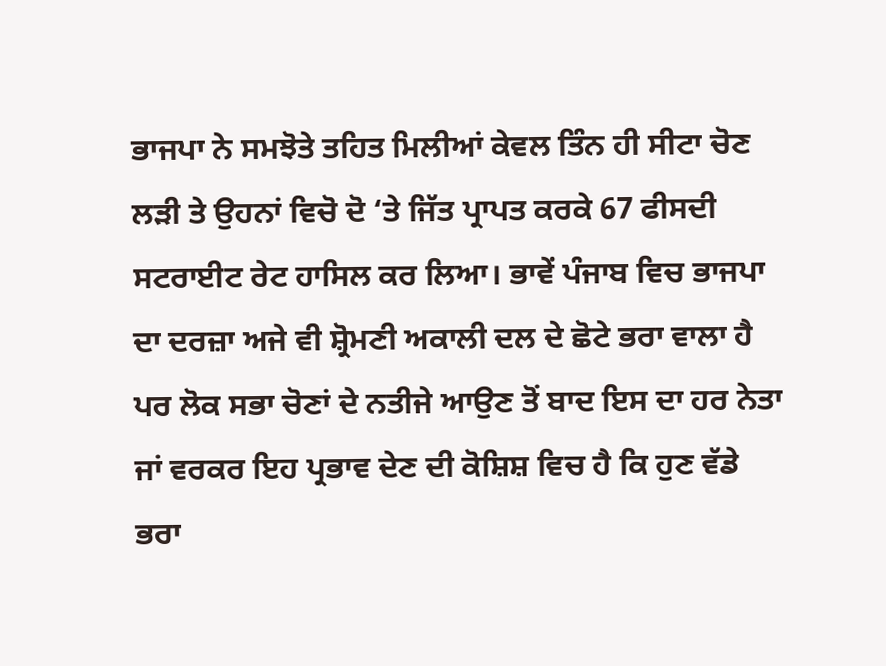ਭਾਜਪਾ ਨੇ ਸਮਝੋਤੇ ਤਹਿਤ ਮਿਲੀਆਂ ਕੇਵਲ ਤਿੰਨ ਹੀ ਸੀਟਾ ਚੋਣ ਲੜੀ ਤੇ ਉਹਨਾਂ ਵਿਚੋ ਦੋ ‘ਤੇ ਜਿੱਤ ਪ੍ਰਾਪਤ ਕਰਕੇ 67 ਫੀਸਦੀ ਸਟਰਾਈਟ ਰੇਟ ਹਾਸਿਲ ਕਰ ਲਿਆ। ਭਾਵੇਂ ਪੰਜਾਬ ਵਿਚ ਭਾਜਪਾ ਦਾ ਦਰਜ਼ਾ ਅਜੇ ਵੀ ਸ਼੍ਰੋਮਣੀ ਅਕਾਲੀ ਦਲ ਦੇ ਛੋਟੇ ਭਰਾ ਵਾਲਾ ਹੈ ਪਰ ਲੋਕ ਸਭਾ ਚੋਣਾਂ ਦੇ ਨਤੀਜੇ ਆਉਣ ਤੋਂ ਬਾਦ ਇਸ ਦਾ ਹਰ ਨੇਤਾ ਜਾਂ ਵਰਕਰ ਇਹ ਪ੍ਰਭਾਵ ਦੇਣ ਦੀ ਕੋਸ਼ਿਸ਼ ਵਿਚ ਹੈ ਕਿ ਹੁਣ ਵੱਡੇ ਭਰਾ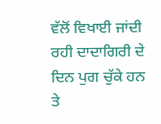ਵੱਲੋਂ ਵਿਖਾਈ ਜਾਂਦੀ ਰਹੀ ਦਾਦਾਗਿਰੀ ਦੇ ਦਿਨ ਪੁਗ ਚੁੱਕੇ ਹਨ ਤੇ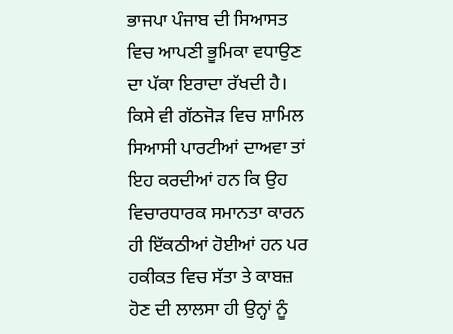ਭਾਜਪਾ ਪੰਜਾਬ ਦੀ ਸਿਆਸਤ ਵਿਚ ਆਪਣੀ ਭੂਮਿਕਾ ਵਧਾਉਣ ਦਾ ਪੱਕਾ ਇਰਾਦਾ ਰੱਖਦੀ ਹੈ।
ਕਿਸੇ ਵੀ ਗੱਠਜੋੜ ਵਿਚ ਸ਼ਾਮਿਲ ਸਿਆਸੀ ਪਾਰਟੀਆਂ ਦਾਅਵਾ ਤਾਂ ਇਹ ਕਰਦੀਆਂ ਹਨ ਕਿ ਉਹ ਵਿਚਾਰਧਾਰਕ ਸਮਾਨਤਾ ਕਾਰਨ ਹੀ ਇੱਕਠੀਆਂ ਹੋਈਆਂ ਹਨ ਪਰ ਹਕੀਕਤ ਵਿਚ ਸੱਤਾ ਤੇ ਕਾਬਜ਼ ਹੋਣ ਦੀ ਲਾਲਸਾ ਹੀ ਉਨ੍ਹਾਂ ਨੂੰ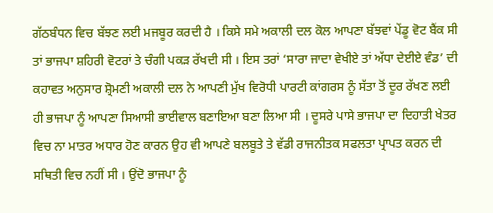ਗੱਠਬੰਧਨ ਵਿਚ ਬੱਝਣ ਲਈ ਮਜਬੂਰ ਕਰਦੀ ਹੈ । ਕਿਸੇ ਸਮੇ ਅਕਾਲੀ ਦਲ ਕੋਲ ਆਪਣਾ ਬੱਝਵਾਂ ਪੇਂਡੂ ਵੋਟ ਬੈਂਕ ਸੀ ਤਾਂ ਭਾਜਪਾ ਸ਼ਹਿਰੀ ਵੋਟਰਾਂ ਤੇ ਚੰਗੀ ਪਕੜ ਰੱਖਦੀ ਸੀ । ਇਸ ਤਰਾਂ ‘ਸਾਰਾ ਜਾਦਾ ਵੇਖੀਏ ਤਾਂ ਅੱਧਾ ਦੇਈਏ ਵੰਡ’ ਦੀ ਕਹਾਵਤ ਅਨੁਸਾਰ ਸ਼੍ਰੋਮਣੀ ਅਕਾਲੀ ਦਲ ਨੇ ਆਪਣੀ ਮੁੱਖ ਵਿਰੋਧੀ ਪਾਰਟੀ ਕਾਂਗਰਸ ਨੂੰ ਸੱਤਾ ਤੋਂ ਦੂਰ ਰੱਖਣ ਲਈ ਹੀ ਭਾਜਪਾ ਨੂੰ ਆਪਣਾ ਸਿਆਸੀ ਭਾਈਵਾਲ ਬਣਾਇਆ ਬਣਾ ਲਿਆ ਸੀ । ਦੂਸਰੇ ਪਾਸੇ ਭਾਜਪਾ ਦਾ ਦਿਹਾਤੀ ਖੇਤਰ ਵਿਚ ਨਾ ਮਾਤਰ ਅਧਾਰ ਹੋਣ ਕਾਰਨ ਉਹ ਵੀ ਆਪਣੇ ਬਲਬੂਤੇ ਤੇ ਵੱਡੀ ਰਾਜਨੀਤਕ ਸਫਲਤਾ ਪ੍ਰਾਪਤ ਕਰਨ ਦੀ ਸਥਿਤੀ ਵਿਚ ਨਹੀਂ ਸੀ । ਉਂਦੋ ਭਾਜਪਾ ਨੂੰ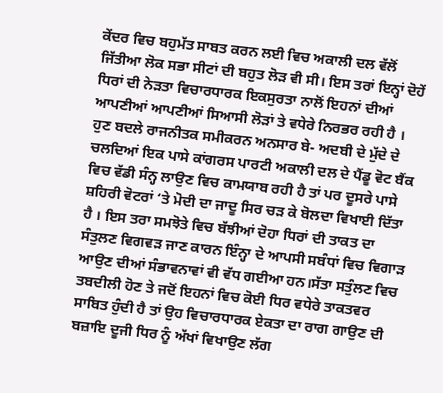ਕੇਂਦਰ ਵਿਚ ਬਹੁਮੱਤ ਸਾਬਤ ਕਰਨ ਲਈ ਵਿਚ ਅਕਾਲੀ ਦਲ ਵੱਲੋਂ ਜਿੱਤੀਆ ਲੋਕ ਸਭਾ ਸੀਟਾਂ ਦੀ ਬਹੁਤ ਲੋੜ ਵੀ ਸੀ। ਇਸ ਤਰਾਂ ਇਨ੍ਹਾਂ ਦੋਹੇਂ ਧਿਰਾਂ ਦੀ ਨੇੜਤਾ ਵਿਚਾਰਧਾਰਕ ਇਕਸੁਰਤਾ ਨਾਲੋਂ ਇਹਨਾਂ ਦੀਆਂ ਆਪਣੀਆਂ ਆਪਣੀਆਂ ਸਿਆਸੀ ਲੋੜਾਂ ਤੇ ਵਧੇਰੇ ਨਿਰਭਰ ਰਹੀ ਹੈ । ਹੁਣ ਬਦਲੇ ਰਾਜਨੀਤਕ ਸਮੀਕਰਨ ਅਨਸਾਰ ਬੇ- ਅਦਬੀ ਦੇ ਮੁੱਦੇ ਦੇ ਚਲਦਿਆਂ ਇਕ ਪਾਸੇ ਕਾਂਗਰਸ ਪਾਰਟੀ ਅਕਾਲੀ ਦਲ ਦੇ ਪੈਂਡੂ ਵੋਟ ਬੈਂਕ ਵਿਚ ਵੱਡੀ ਸੰਨ੍ਹ ਲਾਉਣ ਵਿਚ ਕਾਮਯਾਬ ਰਹੀ ਹੈ ਤਾਂ ਪਰ ਦੂਸਰੇ ਪਾਸੇ ਸ਼ਹਿਰੀ ਵੋਟਰਾਂ ‘ਤੇ ਮੋਦੀ ਦਾ ਜਾਦੂ ਸਿਰ ਚੜ ਕੇ ਬੋਲਦਾ ਵਿਖਾਈ ਦਿੱਤਾ ਹੈ । ਇਸ ਤਰਾ ਸਮਝੋਤੇ ਵਿਚ ਬੱਝੀਆਂ ਦੋਹਾ ਧਿਰਾਂ ਦੀ ਤਾਕਤ ਦਾ ਸੰਤੁਲਣ ਵਿਗਵੜ ਜਾਣ ਕਾਰਨ ਇੰਨ੍ਹਾ ਦੇ ਆਪਸੀ ਸਬੰਧਾਂ ਵਿਚ ਵਿਗਾੜ ਆਉਣ ਦੀਆਂ ਸੰਭਾਵਨਾਵਾਂ ਵੀ ਵੱਧ ਗਈਆ ਹਨ।ਸੱਤਾ ਸਤੁੰਲਣ ਵਿਚ ਤਬਦੀਲੀ ਹੋਣ ਤੇ ਜਦੋਂ ਇਹਨਾਂ ਵਿਚ ਕੋਈ ਧਿਰ ਵਧੇਰੇ ਤਾਕਤਵਰ ਸਾਬਿਤ ਹੁੰਦੀ ਹੈ ਤਾਂ ਉਹ ਵਿਚਾਰਧਾਰਕ ਏਕਤਾ ਦਾ ਰਾਗ ਗਾਉਣ ਦੀ ਬਜ਼ਾਇ ਦੂਜੀ ਧਿਰ ਨੂੰ ਅੱਖਾਂ ਵਿਖਾਉਣ ਲੱਗ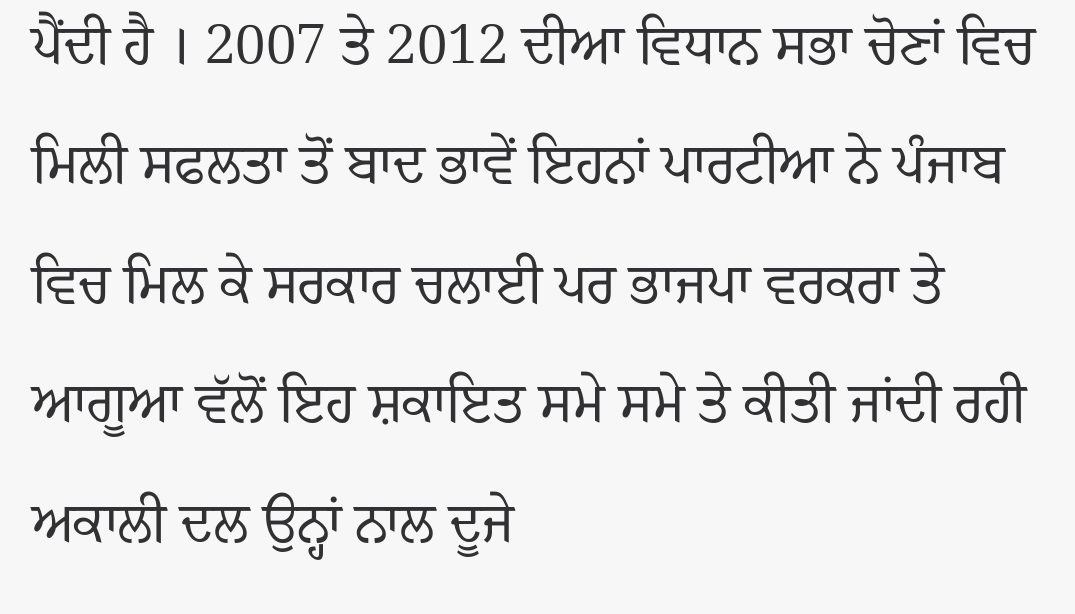ਪੈਂਦੀ ਹੈ । 2007 ਤੇ 2012 ਦੀਆ ਵਿਧਾਨ ਸਭਾ ਚੋਣਾਂ ਵਿਚ ਮਿਲੀ ਸਫਲਤਾ ਤੋਂ ਬਾਦ ਭਾਵੇਂ ਇਹਨਾਂ ਪਾਰਟੀਆ ਨੇ ਪੰਜਾਬ ਵਿਚ ਮਿਲ ਕੇ ਸਰਕਾਰ ਚਲਾਈ ਪਰ ਭਾਜਪਾ ਵਰਕਰਾ ਤੇ ਆਗੂਆ ਵੱਲੋਂ ਇਹ ਸ਼ਕਾਇਤ ਸਮੇ ਸਮੇ ਤੇ ਕੀਤੀ ਜਾਂਦੀ ਰਹੀ ਅਕਾਲੀ ਦਲ ਉਨ੍ਹਾਂ ਨਾਲ ਦੂਜੇ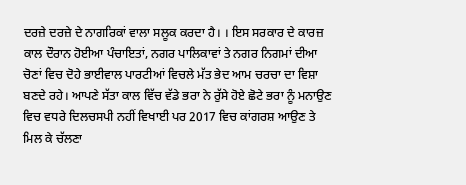ਦਰਜ਼ੇ ਦਰਜ਼ੇ ਦੇ ਨਾਗਰਿਕਾਂ ਵਾਲਾ ਸਲੂਕ ਕਰਦਾ ਹੈ। । ਇਸ ਸਰਕਾਰ ਦੇ ਕਾਰਜ਼ ਕਾਲ ਦੌਰਾਨ ਹੋਈਆ ਪੰਚਾਇਤਾਂ, ਨਗਰ ਪਾਲਿਕਾਵਾਂ ਤੇ ਨਗਰ ਨਿਗਮਾਂ ਦੀਆ ਚੋਣਾਂ ਵਿਚ ਦੋਹੇ ਭਾਈਵਾਲ ਪਾਰਟੀਆਂ ਵਿਚਲੇ ਮੱਤ ਭੇਦ ਆਮ ਚਰਚਾ ਦਾ ਵਿਸ਼ਾ ਬਣਦੇ ਰਹੇ। ਆਪਣੇ ਸੱਤਾ ਕਾਲ ਵਿੱਚ ਵੱਡੇ ਭਰਾ ਨੇ ਰੁੱਸੇ ਹੋਏ ਛੋਟੇ ਭਰਾ ਨੂੰ ਮਨਾਉਣ ਵਿਚ ਵਧਰੇ ਦਿਲਚਸਪੀ ਨਹੀਂ ਵਿਖਾਈ ਪਰ 2017 ਵਿਚ ਕਾਂਗਰਸ਼ ਆਉਣ ਤੇ ਮਿਲ ਕੇ ਚੱਲਣਾ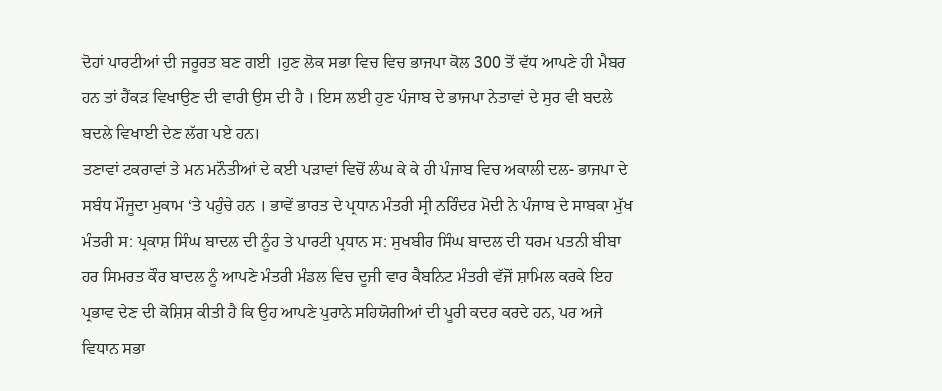ਦੋਹਾਂ ਪਾਰਟੀਆਂ ਦੀ ਜਰੂਰਤ ਬਣ ਗਈ ।ਹੁਣ ਲੋਕ ਸਭਾ ਵਿਚ ਵਿਚ ਭਾਜਪਾ ਕੋਲ 300 ਤੋਂ ਵੱਧ ਆਪਣੇ ਹੀ ਮੈਬਰ ਹਨ ਤਾਂ ਹੈਂਕੜ ਵਿਖਾਉਣ ਦੀ ਵਾਰੀ ਉਸ ਦੀ ਹੈ । ਇਸ ਲਈ ਹੁਣ ਪੰਜਾਬ ਦੇ ਭਾਜਪਾ ਨੇਤਾਵਾਂ ਦੇ ਸੁਰ ਵੀ ਬਦਲੇ ਬਦਲੇ ਵਿਖਾਈ ਦੇਣ ਲੱਗ ਪਏ ਹਨ।
ਤਣਾਵਾਂ ਟਕਰਾਵਾਂ ਤੇ ਮਨ ਮਨੌਤੀਆਂ ਦੇ ਕਈ ਪੜਾਵਾਂ ਵਿਚੋਂ ਲੰਘ ਕੇ ਕੇ ਹੀ ਪੰਜਾਬ ਵਿਚ ਅਕਾਲੀ ਦਲ- ਭਾਜਪਾ ਦੇ ਸਬੰਧ ਮੌਜੂਦਾ ਮੁਕਾਮ ‘ਤੇ ਪਹੁੰਚੇ ਹਨ । ਭਾਵੇਂ ਭਾਰਤ ਦੇ ਪ੍ਰਧਾਨ ਮੰਤਰੀ ਸ੍ਰੀ ਨਰਿੰਦਰ ਮੋਦੀ ਨੇ ਪੰਜਾਬ ਦੇ ਸਾਬਕਾ ਮੁੱਖ ਮੰਤਰੀ ਸ: ਪ੍ਰਕਾਸ਼ ਸਿੰਘ ਬਾਦਲ ਦੀ ਨੂੰਹ ਤੇ ਪਾਰਟੀ ਪ੍ਰਧਾਨ ਸ: ਸੁਖਬੀਰ ਸਿੰਘ ਬਾਦਲ ਦੀ ਧਰਮ ਪਤਨੀ ਬੀਬਾ ਹਰ ਸਿਮਰਤ ਕੌਰ ਬਾਦਲ ਨੂੰ ਆਪਣੇ ਮੰਤਰੀ ਮੰਡਲ ਵਿਚ ਦੂਜੀ ਵਾਰ ਕੈਬਨਿਟ ਮੰਤਰੀ ਵੱਜੋਂ ਸ਼ਾਮਿਲ ਕਰਕੇ ਇਹ ਪ੍ਰਭਾਵ ਦੇਣ ਦੀ ਕੋਸ਼ਿਸ਼ ਕੀਤੀ ਹੈ ਕਿ ਉਹ ਆਪਣੇ ਪੁਰਾਨੇ ਸਹਿਯੋਗੀਆਂ ਦੀ ਪੂਰੀ ਕਦਰ ਕਰਦੇ ਹਨ, ਪਰ ਅਜੇ ਵਿਧਾਨ ਸਭਾ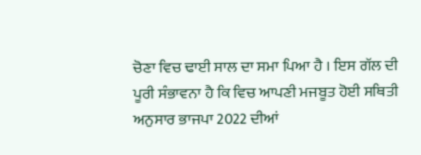ਚੋਣਾ ਵਿਚ ਢਾਈ ਸਾਲ ਦਾ ਸਮਾ ਪਿਆ ਹੈ । ਇਸ ਗੱਲ ਦੀ ਪੂਰੀ ਸੰਭਾਵਨਾ ਹੈ ਕਿ ਵਿਚ ਆਪਣੀ ਮਜਬੂਤ ਹੋਈ ਸਥਿਤੀ ਅਨੁਸਾਰ ਭਾਜਪਾ 2022 ਦੀਆਂ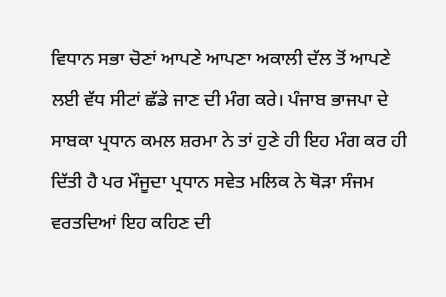ਵਿਧਾਨ ਸਭਾ ਚੋਣਾਂ ਆਪਣੇ ਆਪਣਾ ਅਕਾਲੀ ਦੱਲ ਤੋਂ ਆਪਣੇ ਲਈ ਵੱਧ ਸੀਟਾਂ ਛੱਡੇ ਜਾਣ ਦੀ ਮੰਗ ਕਰੇ। ਪੰਜਾਬ ਭਾਜਪਾ ਦੇ ਸਾਬਕਾ ਪ੍ਰਧਾਨ ਕਮਲ ਸ਼ਰਮਾ ਨੇ ਤਾਂ ਹੁਣੇ ਹੀ ਇਹ ਮੰਗ ਕਰ ਹੀ ਦਿੱਤੀ ਹੈ ਪਰ ਮੌਜੂਦਾ ਪ੍ਰਧਾਨ ਸਵੇਤ ਮਲਿਕ ਨੇ ਥੋੜਾ ਸੰਜਮ ਵਰਤਦਿਆਂ ਇਹ ਕਹਿਣ ਦੀ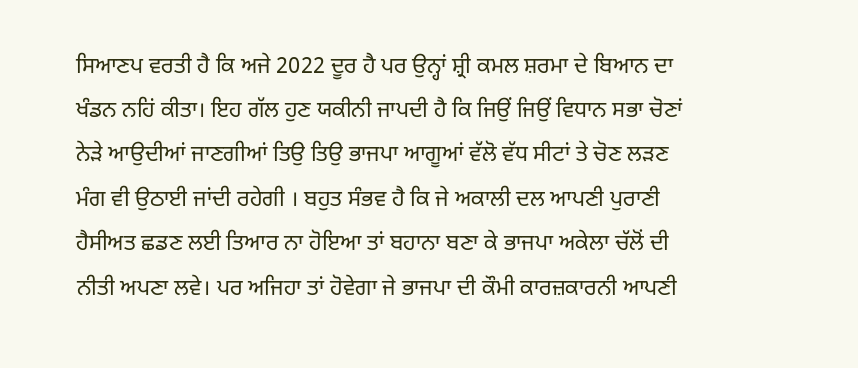ਸਿਆਣਪ ਵਰਤੀ ਹੈ ਕਿ ਅਜੇ 2022 ਦੂਰ ਹੈ ਪਰ ਉਨ੍ਹਾਂ ਸ਼੍ਰੀ ਕਮਲ ਸ਼ਰਮਾ ਦੇ ਬਿਆਨ ਦਾ ਖੰਡਨ ਨਹਿਂ ਕੀਤਾ। ਇਹ ਗੱਲ ਹੁਣ ਯਕੀਨੀ ਜਾਪਦੀ ਹੈ ਕਿ ਜਿਉਂ ਜਿਉਂ ਵਿਧਾਨ ਸਭਾ ਚੋਣਾਂ ਨੇੜੇ ਆਉਦੀਆਂ ਜਾਣਗੀਆਂ ਤਿਉ ਤਿਉ ਭਾਜਪਾ ਆਗੂਆਂ ਵੱਲੋ ਵੱਧ ਸੀਟਾਂ ਤੇ ਚੋਣ ਲੜਣ ਮੰਗ ਵੀ ਉਠਾਈ ਜਾਂਦੀ ਰਹੇਗੀ । ਬਹੁਤ ਸੰਭਵ ਹੈ ਕਿ ਜੇ ਅਕਾਲੀ ਦਲ ਆਪਣੀ ਪੁਰਾਣੀ ਹੈਸੀਅਤ ਛਡਣ ਲਈ ਤਿਆਰ ਨਾ ਹੋਇਆ ਤਾਂ ਬਹਾਨਾ ਬਣਾ ਕੇ ਭਾਜਪਾ ਅਕੇਲਾ ਚੱਲੋਂ ਦੀ ਨੀਤੀ ਅਪਣਾ ਲਵੇ। ਪਰ ਅਜਿਹਾ ਤਾਂ ਹੋਵੇਗਾ ਜੇ ਭਾਜਪਾ ਦੀ ਕੌਮੀ ਕਾਰਜ਼ਕਾਰਨੀ ਆਪਣੀ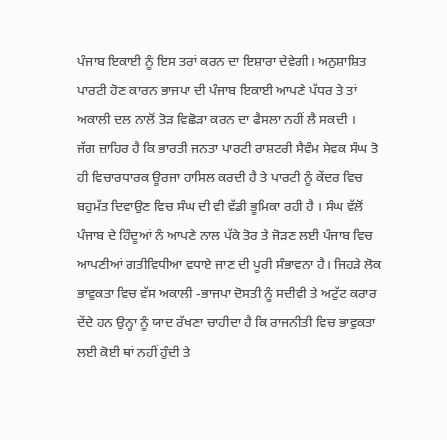ਪੰਜਾਬ ਇਕਾਈ ਨੂੰ ਇਸ ਤਰਾਂ ਕਰਨ ਦਾ ਇਸ਼ਾਰਾ ਦੇਵੇਗੀ। ਅਨੁਸ਼ਾਸ਼ਿਤ ਪਾਰਟੀ ਹੋਣ ਕਾਰਨ ਭਾਜਪਾ ਦੀ ਪੰਜਾਬ ਇਕਾਈ ਆਪਣੇ ਪੱਧਰ ਤੇ ਤਾਂ ਅਕਾਲੀ ਦਲ ਨਾਲੋਂ ਤੋੜ ਵਿਛੋੜਾ ਕਰਨ ਦਾ ਫੈਸਲਾ ਨਹੀਂ ਲੈ ਸਕਦੀ ।
ਜੱਗ ਜ਼ਾਹਿਰ ਹੈ ਕਿ ਭਾਰਤੀ ਜਨਤਾ ਪਾਰਟੀ ਰਾਸ਼ਟਰੀ ਸੈਵੰਮ ਸੇਵਕ ਸੰਘ ਤੋ ਹੀ ਵਿਚਾਰਧਾਰਕ ਊਰਜਾ ਹਾਸਿਲ ਕਰਦੀ ਹੈ ਤੇ ਪਾਰਟੀ ਨੂੰ ਕੇਂਦਰ ਵਿਚ ਬਹੁਮੱਤ ਦਿਵਾਉਣ ਵਿਚ ਸੰਘ ਦੀ ਵੀ ਵੱਡੀ ਭੂਮਿਕਾ ਰਹੀ ਹੈ । ਸੰਘ ਵੱਲੋਂ ਪੰਜਾਬ ਦੇ ਹਿੰਦੂਆਂ ਨੰ ਆਪਣੇ ਨਾਲ ਪੱਕੇ ਤੋਰ ਤੇ ਜੋੜਣ ਲਈ ਪੰਜਾਬ ਵਿਚ ਆਪਣੀਆਂ ਗਤੀਵਿਧੀਆ ਵਧਾਏ ਜਾਣ ਦੀ ਪੂਰੀ ਸੰਭਾਵਨਾ ਹੈ। ਜਿਹੜੇ ਲੋਕ ਭਾਵੁਕਤਾ ਵਿਚ ਵੱਸ ਅਕਾਲੀ -ਭਾਜਪਾ ਦੋਸਤੀ ਨੂੰ ਸਦੀਵੀ ਤੇ ਅਟੁੱਟ ਕਰਾਰ ਦੇਂਦੇ ਹਨ ਉਨ੍ਹਾ ਨੂੰ ਯਾਦ ਰੱਖਣਾ ਚਾਹੀਦਾ ਹੈ ਕਿ ਰਾਜਨੀਤੀ ਵਿਚ ਭਾਵੁਕਤਾ ਲਈ ਕੋਈ ਥਾਂ ਨਹੀਂ ਹੁੰਦੀ ਤੇ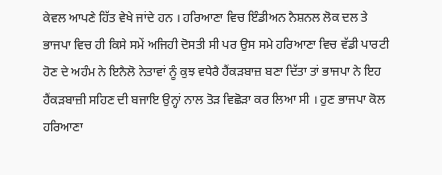ਕੇਵਲ ਆਪਣੇ ਹਿੱਤ ਵੇਖੇ ਜਾਂਦੇ ਹਨ । ਹਰਿਆਣਾ ਵਿਚ ਇੰਡੀਅਨ ਨੈਸ਼ਨਲ ਲੋਕ ਦਲ ਤੇ ਭਾਜਪਾ ਵਿਚ ਹੀ ਕਿਸੇ ਸਮੇਂ ਅਜਿਹੀ ਦੋਸਤੀ ਸੀ ਪਰ ਉਸ ਸਮੇ ਹਰਿਆਣਾ ਵਿਚ ਵੱਡੀ ਪਾਰਟੀ ਹੋਣ ਦੇ ਅਹੰਮ ਨੇ ਇਨੈਲੋ ਨੇਤਾਵਾਂ ਨੂੰ ਕੁਝ ਵਧੇਰੈ ਹੈਂਕੜਬਾਜ਼ ਬਣਾ ਦਿੱਤਾ ਤਾਂ ਭਾਜਪਾ ਨੇ ਇਹ ਹੈਂਕੜਬਾਜ਼ੀ ਸਹਿਣ ਦੀ ਬਜਾਇ ਉਨ੍ਹਾਂ ਨਾਲ ਤੋੜ ਵਿਛੋੜਾ ਕਰ ਲਿਆ ਸੀ । ਹੁਣ ਭਾਜਪਾ ਕੋਲ ਹਰਿਆਣਾ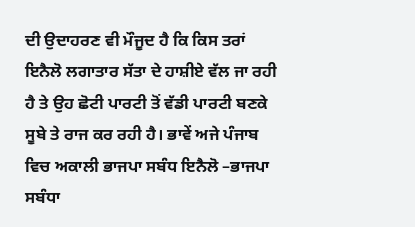ਦੀ ਉਦਾਹਰਣ ਵੀ ਮੌਜੂਦ ਹੈ ਕਿ ਕਿਸ ਤਰਾਂ ਇਨੈਲੋ ਲਗਾਤਾਰ ਸੱਤਾ ਦੇ ਹਾਸ਼ੀਏ ਵੱਲ ਜਾ ਰਹੀ ਹੈ ਤੇ ਉਹ ਛੋਟੀ ਪਾਰਟੀ ਤੋਂ ਵੱਡੀ ਪਾਰਟੀ ਬਣਕੇ ਸੂਬੇ ਤੇ ਰਾਜ ਕਰ ਰਹੀ ਹੈ। ਭਾਵੇਂ ਅਜੇ ਪੰਜਾਬ ਵਿਚ ਅਕਾਲੀ ਭਾਜਪਾ ਸਬੰਧ ਇਨੈਲੋ –ਭਾਜਪਾ ਸਬੰਧਾ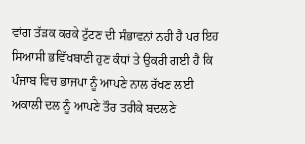ਵਾਂਗ ਤੱੜਕ ਕਰਕੇ ਟੁੱਟਣ ਦੀ ਸੰਭਾਵਨਾਂ ਨਹੀ ਹੈ ਪਰ ਇਹ ਸਿਆਸੀ ਭਵਿੱਖਬਾਣੀ ਹੁਣ ਕੰਧਾਂ ਤੇ ਉਕਰੀ ਗਈ ਹੈ ਕਿ ਪੰਜਾਬ ਵਿਚ ਭਾਜਪਾ ਨੂੰ ਆਪਣੇ ਨਾਲ ਰੱਖਣ ਲਈ ਅਕਾਲੀ ਦਲ ਨੂੰ ਆਪਣੇ ਤੌਰ ਤਰੀਕੇ ਬਦਲਣੇ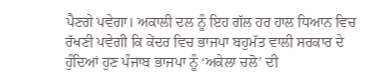ਪੈਣਗੇ ਪਵੇਗਾ। ਅਕਾਲੀ ਦਲ ਨੂੰ ਇਹ ਗੱਲ ਹਰ ਹਾਲ ਧਿਆਨ ਵਿਚ ਰੱਖਣੀ ਪਵੇਗੀ ਕਿ ਕੇਂਦਰ ਵਿਚ ਭਾਜਪਾ ਬਹੁਮੱਤ ਵਾਲੀ ਸਰਕਾਰ ਦੇ ਹੁੰਦਿਆਂ ਹੁਣ ਪੰਜਾਬ ਭਾਜਪਾ ਨੂੰ ‘ਅਕੇਲਾ ਚਲੋ’ ਦੀ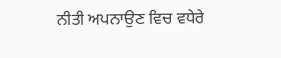ਨੀਤੀ ਅਪਨਾਉਣ ਵਿਚ ਵਧੇਰੇ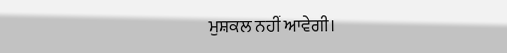ਮੁਸ਼ਕਲ ਨਹੀਂ ਆਵੇਗੀ।